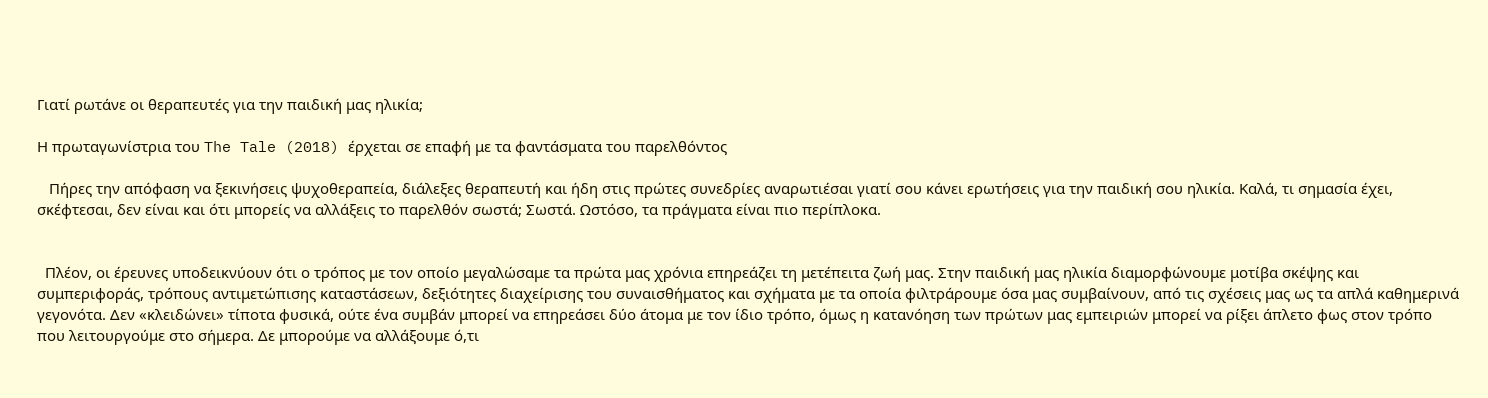Γιατί ρωτάνε οι θεραπευτές για την παιδική μας ηλικία;

Η πρωταγωνίστρια του The Tale (2018) έρχεται σε επαφή με τα φαντάσματα του παρελθόντος

   Πήρες την απόφαση να ξεκινήσεις ψυχοθεραπεία, διάλεξες θεραπευτή και ήδη στις πρώτες συνεδρίες αναρωτιέσαι γιατί σου κάνει ερωτήσεις για την παιδική σου ηλικία. Καλά, τι σημασία έχει, σκέφτεσαι, δεν είναι και ότι μπορείς να αλλάξεις το παρελθόν σωστά; Σωστά. Ωστόσο, τα πράγματα είναι πιο περίπλοκα.


  Πλέον, οι έρευνες υποδεικνύουν ότι ο τρόπος με τον οποίο μεγαλώσαμε τα πρώτα μας χρόνια επηρεάζει τη μετέπειτα ζωή μας. Στην παιδική μας ηλικία διαμορφώνουμε μοτίβα σκέψης και συμπεριφοράς, τρόπους αντιμετώπισης καταστάσεων, δεξιότητες διαχείρισης του συναισθήματος και σχήματα με τα οποία φιλτράρουμε όσα μας συμβαίνουν, από τις σχέσεις μας ως τα απλά καθημερινά γεγονότα. Δεν «κλειδώνει» τίποτα φυσικά, ούτε ένα συμβάν μπορεί να επηρεάσει δύο άτομα με τον ίδιο τρόπο, όμως η κατανόηση των πρώτων μας εμπειριών μπορεί να ρίξει άπλετο φως στον τρόπο που λειτουργούμε στο σήμερα. Δε μπορούμε να αλλάξουμε ό,τι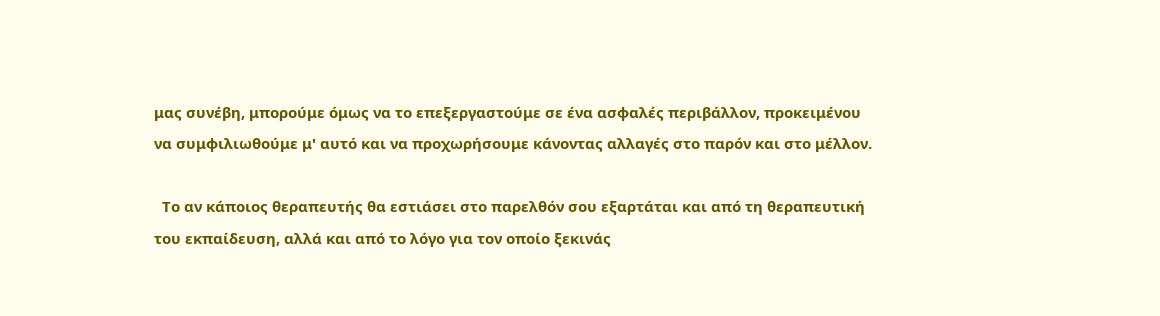μας συνέβη, μπορούμε όμως να το επεξεργαστούμε σε ένα ασφαλές περιβάλλον, προκειμένου να συμφιλιωθούμε μ' αυτό και να προχωρήσουμε κάνοντας αλλαγές στο παρόν και στο μέλλον.

  Το αν κάποιος θεραπευτής θα εστιάσει στο παρελθόν σου εξαρτάται και από τη θεραπευτική του εκπαίδευση, αλλά και από το λόγο για τον οποίο ξεκινάς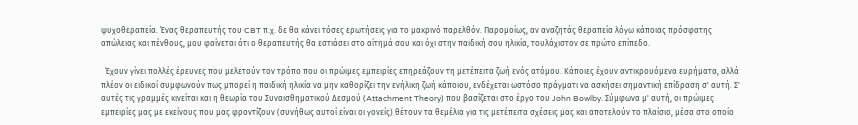ψυχοθεραπεία. Ένας θεραπευτής του CBT π.χ. δε θα κάνει τόσες ερωτήσεις για το μακρινό παρελθόν. Παρομοίως, αν αναζητάς θεραπεία λόγω κάποιας πρόσφατης απώλειας και πένθους, μου φαίνεται ότι ο θεραπευτής θα εστιάσει στο αίτημά σου και όχι στην παιδική σου ηλικία, τουλάχιστον σε πρώτο επίπεδο.

  Έχουν γίνει πολλές έρευνες που μελετούν τον τρόπο που οι πρώιμες εμπειρίες επηρεάζουν τη μετέπειτα ζωή ενός ατόμου. Κάποιες έχουν αντικρουόμενα ευρήματα, αλλά πλέον οι ειδικοί συμφωνούν πως μπορεί η παιδική ηλικία να μην καθορίζει την ενήλικη ζωή κάποιου, ενδέχεται ωστόσο πράγματι να ασκήσει σημαντική επίδραση σ' αυτή. Σ' αυτές τις γραμμές κινείται και η θεωρία του Συναισθηματικού Δεσμού (Attachment Theory) που βασίζεται στο έργο του John Bowlby. Σύμφωνα μ' αυτή, οι πρώιμες εμπειρίες μας με εκείνους που μας φροντίζουν (συνήθως αυτοί είναι οι γονείς) θέτουν τα θεμέλια για τις μετέπειτα σχέσεις μας και αποτελούν το πλαίσιο, μέσα στο οποίο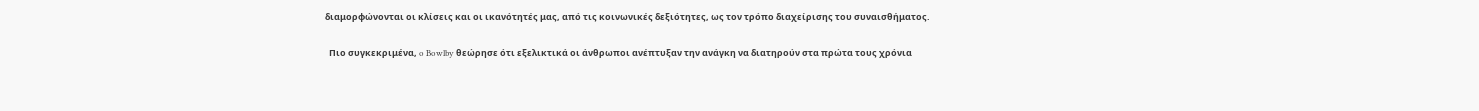διαμορφώνονται οι κλίσεις και οι ικανότητές μας, από τις κοινωνικές δεξιότητες, ως τον τρόπο διαχείρισης του συναισθήματος.

  Πιο συγκεκριμένα, o Bowlby θεώρησε ότι εξελικτικά οι άνθρωποι ανέπτυξαν την ανάγκη να διατηρούν στα πρώτα τους χρόνια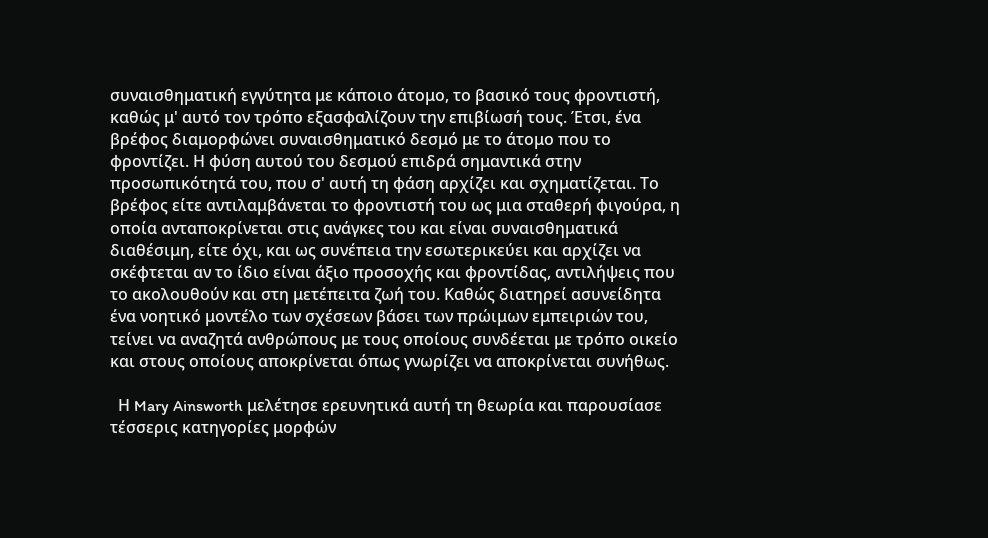συναισθηματική εγγύτητα με κάποιο άτομο, το βασικό τους φροντιστή, καθώς μ' αυτό τον τρόπο εξασφαλίζουν την επιβίωσή τους. Έτσι, ένα βρέφος διαμορφώνει συναισθηματικό δεσμό με το άτομο που το φροντίζει. Η φύση αυτού του δεσμού επιδρά σημαντικά στην προσωπικότητά του, που σ' αυτή τη φάση αρχίζει και σχηματίζεται. Το βρέφος είτε αντιλαμβάνεται το φροντιστή του ως μια σταθερή φιγούρα, η οποία ανταποκρίνεται στις ανάγκες του και είναι συναισθηματικά διαθέσιμη, είτε όχι, και ως συνέπεια την εσωτερικεύει και αρχίζει να σκέφτεται αν το ίδιο είναι άξιο προσοχής και φροντίδας, αντιλήψεις που το ακολουθούν και στη μετέπειτα ζωή του. Καθώς διατηρεί ασυνείδητα ένα νοητικό μοντέλο των σχέσεων βάσει των πρώιμων εμπειριών του, τείνει να αναζητά ανθρώπους με τους οποίους συνδέεται με τρόπο οικείο και στους οποίους αποκρίνεται όπως γνωρίζει να αποκρίνεται συνήθως.

  Η Mary Ainsworth μελέτησε ερευνητικά αυτή τη θεωρία και παρουσίασε τέσσερις κατηγορίες μορφών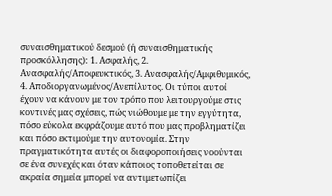συναισθηματικού δεσμού (ή συναισθηματικής προσκόλλησης): 1. Ασφαλής, 2. Ανασφαλής/Αποφευκτικός, 3. Ανασφαλής/Αμφιθυμικός, 4. Αποδιοργανωμένος/Ανεπίλυτος. Οι τύποι αυτοί έχουν να κάνουν με τον τρόπο που λειτουργούμε στις κοντινές μας σχέσεις, πώς νιώθουμε με την εγγύτητα, πόσο εύκολα εκφράζουμε αυτό που μας προβληματίζει και πόσο εκτιμούμε την αυτονομία. Στην πραγματικότητα αυτές οι διαφοροποιήσεις νοούνται σε ένα συνεχές και όταν κάποιος τοποθετείται σε ακραία σημεία μπορεί να αντιμετωπίζει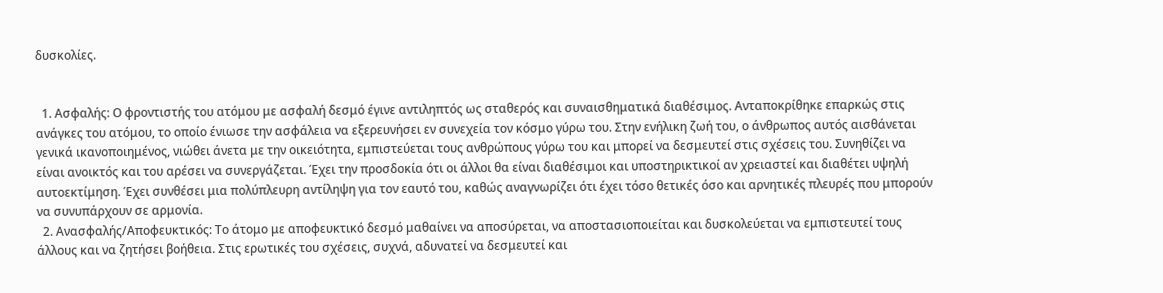δυσκολίες.


  1. Ασφαλής: Ο φροντιστής του ατόμου με ασφαλή δεσμό έγινε αντιληπτός ως σταθερός και συναισθηματικά διαθέσιμος. Ανταποκρίθηκε επαρκώς στις ανάγκες του ατόμου, το οποίο ένιωσε την ασφάλεια να εξερευνήσει εν συνεχεία τον κόσμο γύρω του. Στην ενήλικη ζωή του, ο άνθρωπος αυτός αισθάνεται γενικά ικανοποιημένος, νιώθει άνετα με την οικειότητα, εμπιστεύεται τους ανθρώπους γύρω του και μπορεί να δεσμευτεί στις σχέσεις του. Συνηθίζει να είναι ανοικτός και του αρέσει να συνεργάζεται. Έχει την προσδοκία ότι οι άλλοι θα είναι διαθέσιμοι και υποστηρικτικοί αν χρειαστεί και διαθέτει υψηλή αυτοεκτίμηση. Έχει συνθέσει μια πολύπλευρη αντίληψη για τον εαυτό του, καθώς αναγνωρίζει ότι έχει τόσο θετικές όσο και αρνητικές πλευρές που μπορούν να συνυπάρχουν σε αρμονία.
  2. Ανασφαλής/Αποφευκτικός: Το άτομο με αποφευκτικό δεσμό μαθαίνει να αποσύρεται, να αποστασιοποιείται και δυσκολεύεται να εμπιστευτεί τους άλλους και να ζητήσει βοήθεια. Στις ερωτικές του σχέσεις, συχνά, αδυνατεί να δεσμευτεί και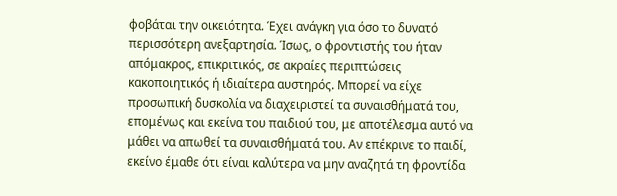φοβάται την οικειότητα. Έχει ανάγκη για όσο το δυνατό περισσότερη ανεξαρτησία. Ίσως, ο φροντιστής του ήταν απόμακρος, επικριτικός, σε ακραίες περιπτώσεις κακοποιητικός ή ιδιαίτερα αυστηρός. Μπορεί να είχε προσωπική δυσκολία να διαχειριστεί τα συναισθήματά του, επομένως και εκείνα του παιδιού του, με αποτέλεσμα αυτό να μάθει να απωθεί τα συναισθήματά του. Αν επέκρινε το παιδί, εκείνο έμαθε ότι είναι καλύτερα να μην αναζητά τη φροντίδα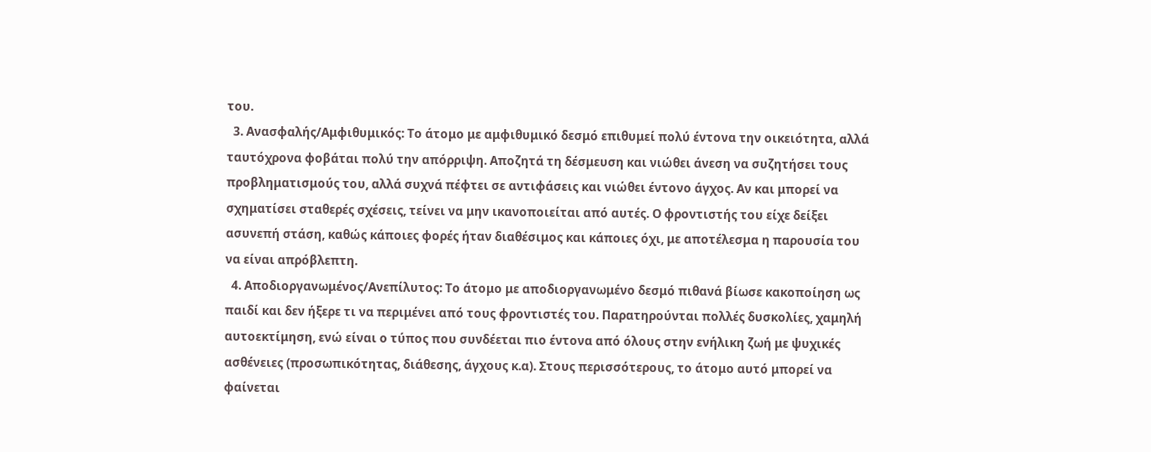του.
  3. Ανασφαλής/Αμφιθυμικός: Το άτομο με αμφιθυμικό δεσμό επιθυμεί πολύ έντονα την οικειότητα, αλλά ταυτόχρονα φοβάται πολύ την απόρριψη. Αποζητά τη δέσμευση και νιώθει άνεση να συζητήσει τους προβληματισμούς του, αλλά συχνά πέφτει σε αντιφάσεις και νιώθει έντονο άγχος. Αν και μπορεί να σχηματίσει σταθερές σχέσεις, τείνει να μην ικανοποιείται από αυτές. Ο φροντιστής του είχε δείξει ασυνεπή στάση, καθώς κάποιες φορές ήταν διαθέσιμος και κάποιες όχι, με αποτέλεσμα η παρουσία του να είναι απρόβλεπτη.
  4. Αποδιοργανωμένος/Ανεπίλυτος: Το άτομο με αποδιοργανωμένο δεσμό πιθανά βίωσε κακοποίηση ως παιδί και δεν ήξερε τι να περιμένει από τους φροντιστές του. Παρατηρούνται πολλές δυσκολίες, χαμηλή αυτοεκτίμηση, ενώ είναι ο τύπος που συνδέεται πιο έντονα από όλους στην ενήλικη ζωή με ψυχικές ασθένειες (προσωπικότητας, διάθεσης, άγχους κ.α). Στους περισσότερους, το άτομο αυτό μπορεί να φαίνεται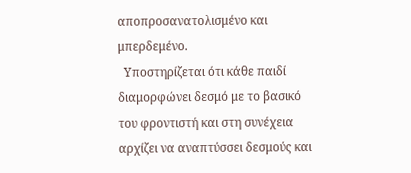αποπροσανατολισμένο και μπερδεμένο.
  Υποστηρίζεται ότι κάθε παιδί διαμορφώνει δεσμό με το βασικό του φροντιστή και στη συνέχεια αρχίζει να αναπτύσσει δεσμούς και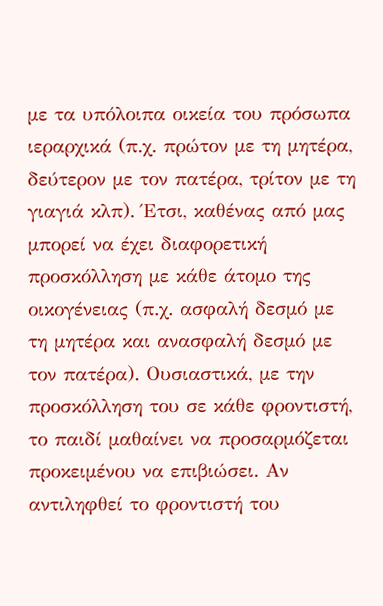με τα υπόλοιπα οικεία του πρόσωπα ιεραρχικά (π.χ. πρώτον με τη μητέρα, δεύτερον με τον πατέρα, τρίτον με τη γιαγιά κλπ). Έτσι, καθένας από μας μπορεί να έχει διαφορετική προσκόλληση με κάθε άτομο της οικογένειας (π.χ. ασφαλή δεσμό με τη μητέρα και ανασφαλή δεσμό με τον πατέρα). Ουσιαστικά, με την προσκόλληση του σε κάθε φροντιστή, το παιδί μαθαίνει να προσαρμόζεται προκειμένου να επιβιώσει. Αν αντιληφθεί το φροντιστή του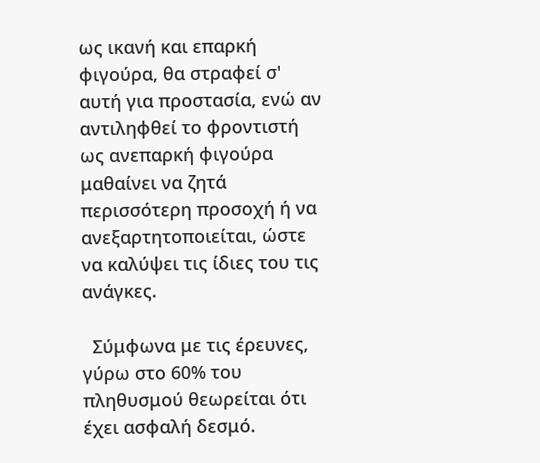ως ικανή και επαρκή φιγούρα, θα στραφεί σ' αυτή για προστασία, ενώ αν αντιληφθεί το φροντιστή ως ανεπαρκή φιγούρα μαθαίνει να ζητά περισσότερη προσοχή ή να ανεξαρτητοποιείται, ώστε να καλύψει τις ίδιες του τις ανάγκες.

  Σύμφωνα με τις έρευνες, γύρω στο 60% του πληθυσμού θεωρείται ότι έχει ασφαλή δεσμό.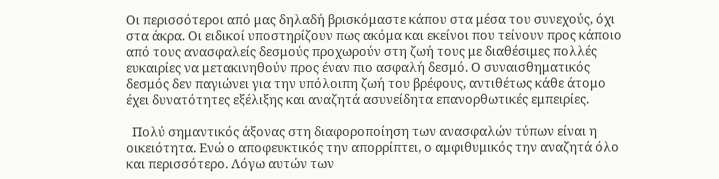Οι περισσότεροι από μας δηλαδή βρισκόμαστε κάπου στα μέσα του συνεχούς, όχι στα άκρα. Οι ειδικοί υποστηρίζουν πως ακόμα και εκείνοι που τείνουν προς κάποιο από τους ανασφαλείς δεσμούς προχωρούν στη ζωή τους με διαθέσιμες πολλές ευκαιρίες να μετακινηθούν προς έναν πιο ασφαλή δεσμό. Ο συναισθηματικός δεσμός δεν παγιώνει για την υπόλοιπη ζωή του βρέφους, αντιθέτως κάθε άτομο έχει δυνατότητες εξέλιξης και αναζητά ασυνείδητα επανορθωτικές εμπειρίες.

  Πολύ σημαντικός άξονας στη διαφοροποίηση των ανασφαλών τύπων είναι η οικειότητα. Ενώ ο αποφευκτικός την απορρίπτει, ο αμφιθυμικός την αναζητά όλο και περισσότερο. Λόγω αυτών των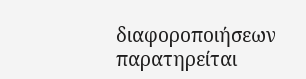διαφοροποιήσεων παρατηρείται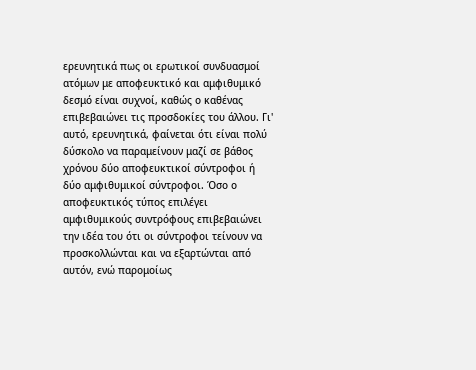ερευνητικά πως οι ερωτικοί συνδυασμοί ατόμων με αποφευκτικό και αμφιθυμικό δεσμό είναι συχνοί, καθώς ο καθένας επιβεβαιώνει τις προσδοκίες του άλλου. Γι' αυτό, ερευνητικά, φαίνεται ότι είναι πολύ δύσκολο να παραμείνουν μαζί σε βάθος χρόνου δύο αποφευκτικοί σύντροφοι ή δύο αμφιθυμικοί σύντροφοι. Όσο ο αποφευκτικός τύπος επιλέγει αμφιθυμικούς συντρόφους επιβεβαιώνει την ιδέα του ότι οι σύντροφοι τείνουν να προσκολλώνται και να εξαρτώνται από αυτόν, ενώ παρομοίως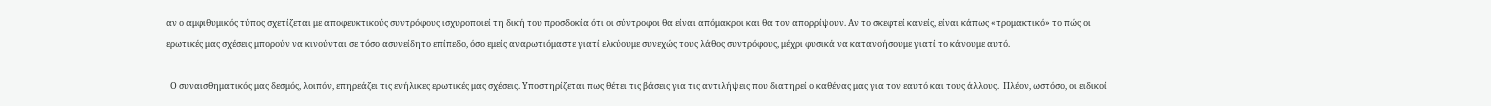αν ο αμφιθυμικός τύπος σχετίζεται με αποφευκτικούς συντρόφους ισχυροποιεί τη δική του προσδοκία ότι οι σύντροφοι θα είναι απόμακροι και θα τον απορρίψουν. Αν το σκεφτεί κανείς, είναι κάπως «τρομακτικό» το πώς οι ερωτικές μας σχέσεις μπορούν να κινούνται σε τόσο ασυνείδητο επίπεδο, όσο εμείς αναρωτιόμαστε γιατί ελκύουμε συνεχώς τους λάθος συντρόφους, μέχρι φυσικά να κατανοήσουμε γιατί το κάνουμε αυτό.

  Ο συναισθηματικός μας δεσμός, λοιπόν, επηρεάζει τις ενήλικες ερωτικές μας σχέσεις. Υποστηρίζεται πως θέτει τις βάσεις για τις αντιλήψεις που διατηρεί ο καθένας μας για τον εαυτό και τους άλλους.  Πλέον, ωστόσο, οι ειδικοί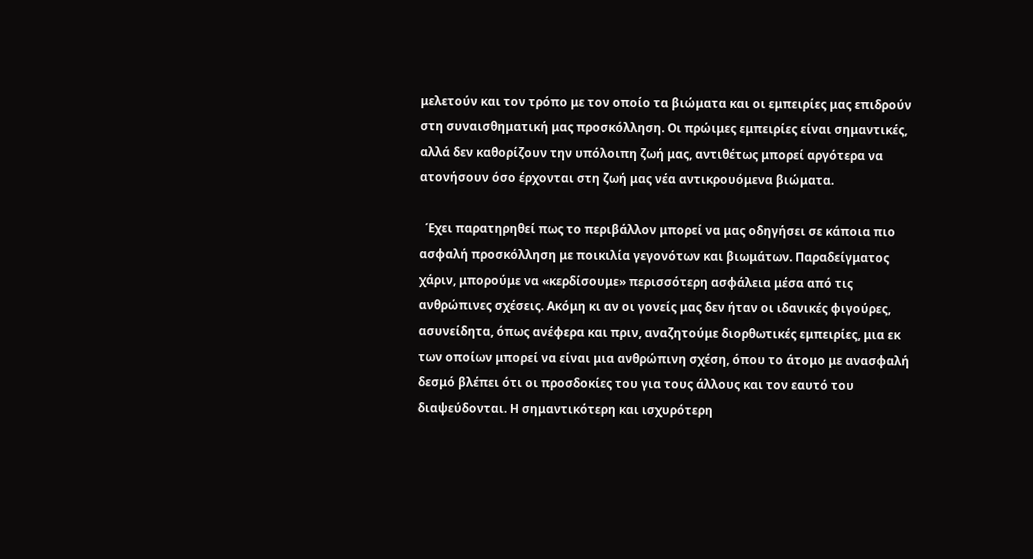μελετούν και τον τρόπο με τον οποίο τα βιώματα και οι εμπειρίες μας επιδρούν στη συναισθηματική μας προσκόλληση. Οι πρώιμες εμπειρίες είναι σημαντικές, αλλά δεν καθορίζουν την υπόλοιπη ζωή μας, αντιθέτως μπορεί αργότερα να ατονήσουν όσο έρχονται στη ζωή μας νέα αντικρουόμενα βιώματα.

  Έχει παρατηρηθεί πως το περιβάλλον μπορεί να μας οδηγήσει σε κάποια πιο ασφαλή προσκόλληση με ποικιλία γεγονότων και βιωμάτων. Παραδείγματος χάριν, μπορούμε να «κερδίσουμε» περισσότερη ασφάλεια μέσα από τις ανθρώπινες σχέσεις. Ακόμη κι αν οι γονείς μας δεν ήταν οι ιδανικές φιγούρες, ασυνείδητα, όπως ανέφερα και πριν, αναζητούμε διορθωτικές εμπειρίες, μια εκ των οποίων μπορεί να είναι μια ανθρώπινη σχέση, όπου το άτομο με ανασφαλή δεσμό βλέπει ότι οι προσδοκίες του για τους άλλους και τον εαυτό του διαψεύδονται. Η σημαντικότερη και ισχυρότερη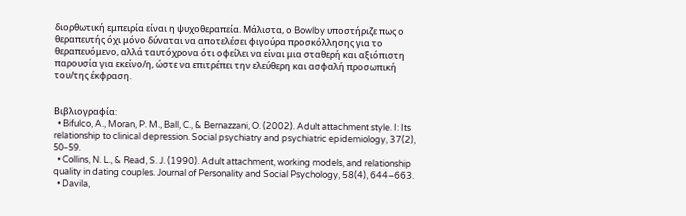διορθωτική εμπειρία είναι η ψυχοθεραπεία. Μάλιστα, ο Bowlby υποστήριζε πως ο θεραπευτής όχι μόνο δύναται να αποτελέσει φιγούρα προσκόλλησης για το θεραπευόμενο, αλλά ταυτόχρονα ότι οφείλει να είναι μια σταθερή και αξιόπιστη παρουσία για εκείνο/η, ώστε να επιτρέπει την ελεύθερη και ασφαλή προσωπική του/της έκφραση.


Βιβλιογραφία:
  • Bifulco, A., Moran, P. M., Ball, C., & Bernazzani, O. (2002). Adult attachment style. I: Its relationship to clinical depression. Social psychiatry and psychiatric epidemiology, 37(2), 50–59.
  • Collins, N. L., & Read, S. J. (1990). Adult attachment, working models, and relationship quality in dating couples. Journal of Personality and Social Psychology, 58(4), 644–663.
  • Davila,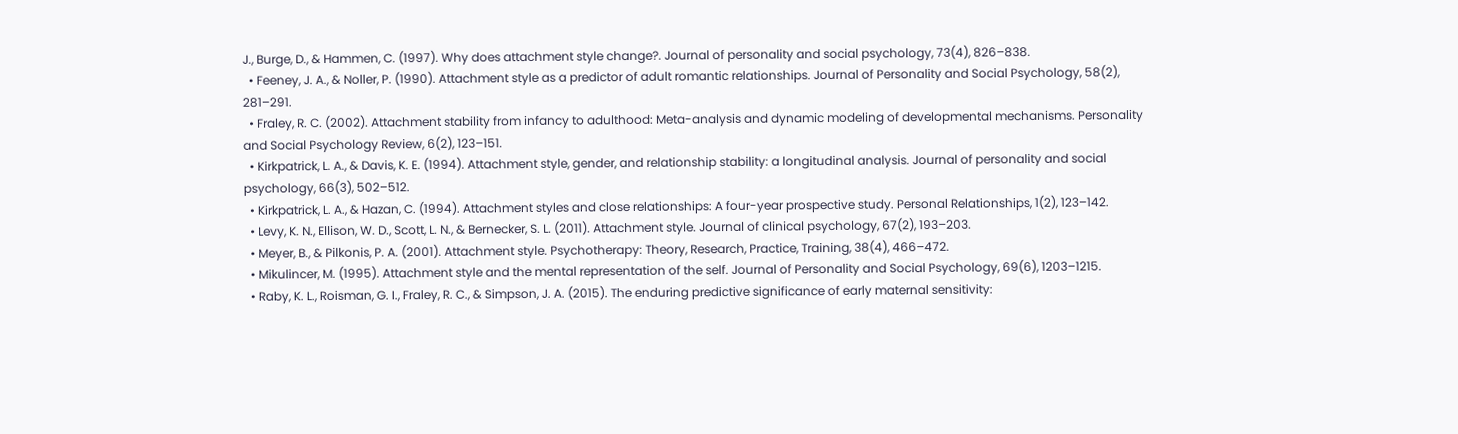J., Burge, D., & Hammen, C. (1997). Why does attachment style change?. Journal of personality and social psychology, 73(4), 826–838.
  • Feeney, J. A., & Noller, P. (1990). Attachment style as a predictor of adult romantic relationships. Journal of Personality and Social Psychology, 58(2), 281–291.
  • Fraley, R. C. (2002). Attachment stability from infancy to adulthood: Meta-analysis and dynamic modeling of developmental mechanisms. Personality and Social Psychology Review, 6(2), 123–151.
  • Kirkpatrick, L. A., & Davis, K. E. (1994). Attachment style, gender, and relationship stability: a longitudinal analysis. Journal of personality and social psychology, 66(3), 502–512.
  • Kirkpatrick, L. A., & Hazan, C. (1994). Attachment styles and close relationships: A four-year prospective study. Personal Relationships, 1(2), 123–142.
  • Levy, K. N., Ellison, W. D., Scott, L. N., & Bernecker, S. L. (2011). Attachment style. Journal of clinical psychology, 67(2), 193–203.
  • Meyer, B., & Pilkonis, P. A. (2001). Attachment style. Psychotherapy: Theory, Research, Practice, Training, 38(4), 466–472.
  • Mikulincer, M. (1995). Attachment style and the mental representation of the self. Journal of Personality and Social Psychology, 69(6), 1203–1215.
  • Raby, K. L., Roisman, G. I., Fraley, R. C., & Simpson, J. A. (2015). The enduring predictive significance of early maternal sensitivity: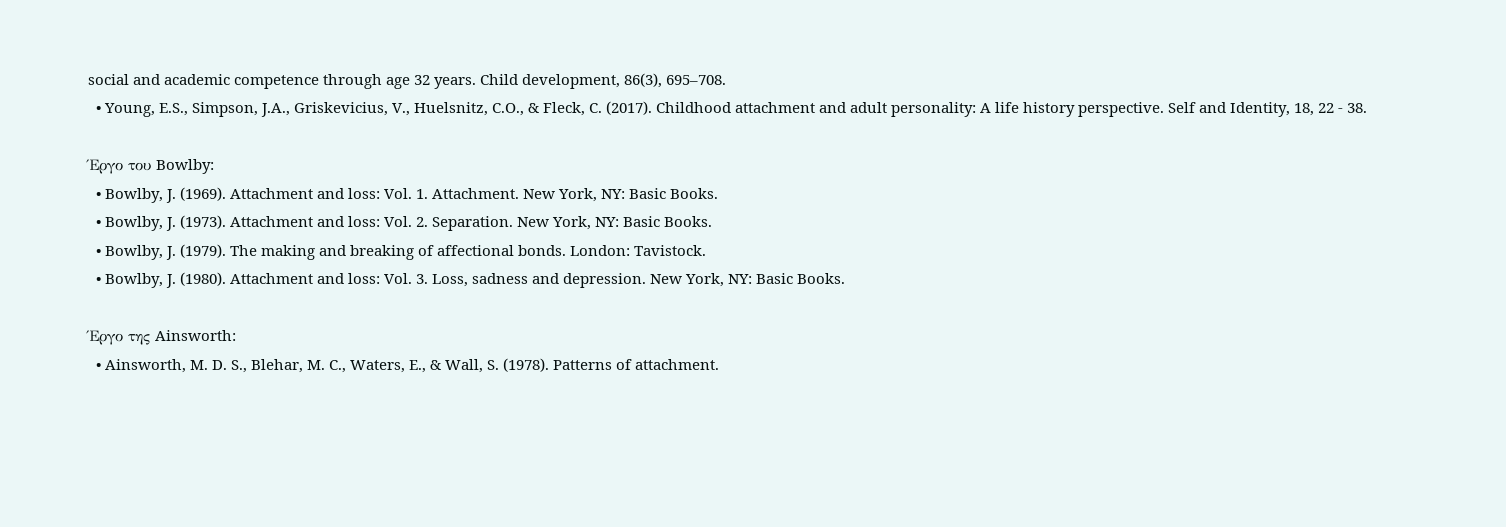social and academic competence through age 32 years. Child development, 86(3), 695–708.
  • Young, E.S., Simpson, J.A., Griskevicius, V., Huelsnitz, C.O., & Fleck, C. (2017). Childhood attachment and adult personality: A life history perspective. Self and Identity, 18, 22 - 38.

Έργο του Bowlby:
  • Bowlby, J. (1969). Attachment and loss: Vol. 1. Attachment. New York, NY: Basic Books.
  • Bowlby, J. (1973). Attachment and loss: Vol. 2. Separation. New York, NY: Basic Books.
  • Bowlby, J. (1979). The making and breaking of affectional bonds. London: Tavistock.
  • Bowlby, J. (1980). Attachment and loss: Vol. 3. Loss, sadness and depression. New York, NY: Basic Books.

Έργο της Ainsworth:
  • Ainsworth, M. D. S., Blehar, M. C., Waters, E., & Wall, S. (1978). Patterns of attachment.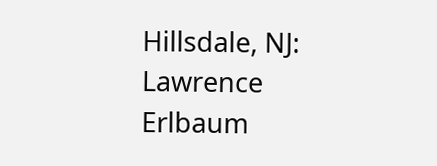Hillsdale, NJ: Lawrence Erlbaum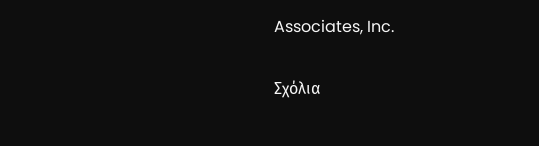Associates, Inc.

Σχόλια